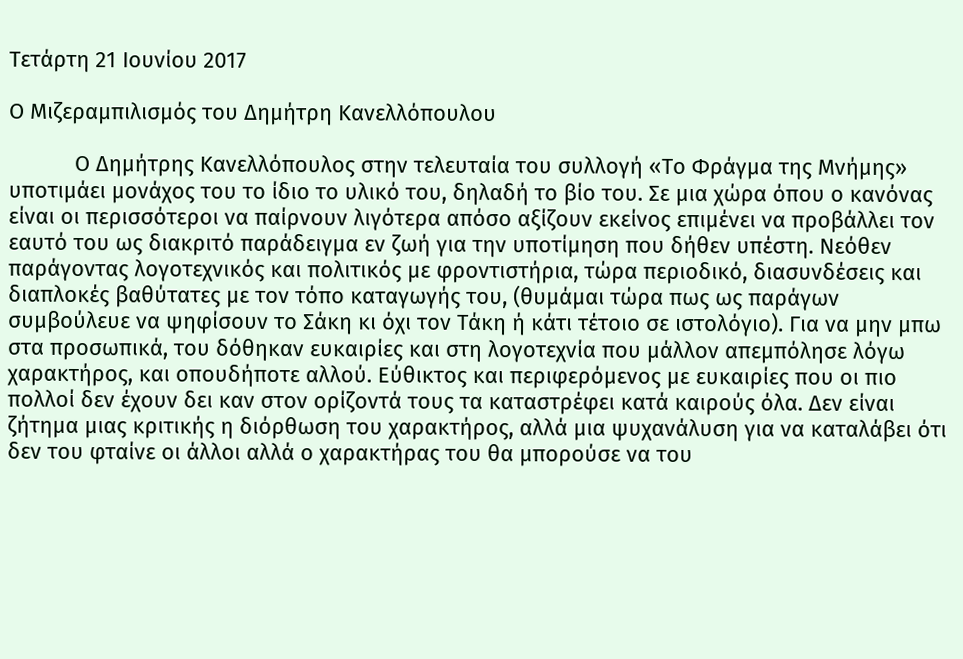Τετάρτη 21 Ιουνίου 2017

Ο Μιζεραμπιλισμός του Δημήτρη Κανελλόπουλου

           Ο Δημήτρης Κανελλόπουλος στην τελευταία του συλλογή «Το Φράγμα της Μνήμης» υποτιμάει μονάχος του το ίδιο το υλικό του, δηλαδή το βίο του. Σε μια χώρα όπου ο κανόνας είναι οι περισσότεροι να παίρνουν λιγότερα απόσο αξίζουν εκείνος επιμένει να προβάλλει τον εαυτό του ως διακριτό παράδειγμα εν ζωή για την υποτίμηση που δήθεν υπέστη. Νεόθεν παράγοντας λογοτεχνικός και πολιτικός με φροντιστήρια, τώρα περιοδικό, διασυνδέσεις και διαπλοκές βαθύτατες με τον τόπο καταγωγής του, (θυμάμαι τώρα πως ως παράγων συμβούλευε να ψηφίσουν το Σάκη κι όχι τον Τάκη ή κάτι τέτοιο σε ιστολόγιο). Για να μην μπω στα προσωπικά, του δόθηκαν ευκαιρίες και στη λογοτεχνία που μάλλον απεμπόλησε λόγω χαρακτήρος, και οπουδήποτε αλλού. Εύθικτος και περιφερόμενος με ευκαιρίες που οι πιο πολλοί δεν έχουν δει καν στον ορίζοντά τους τα καταστρέφει κατά καιρούς όλα. Δεν είναι ζήτημα μιας κριτικής η διόρθωση του χαρακτήρος, αλλά μια ψυχανάλυση για να καταλάβει ότι δεν του φταίνε οι άλλοι αλλά ο χαρακτήρας του θα μπορούσε να του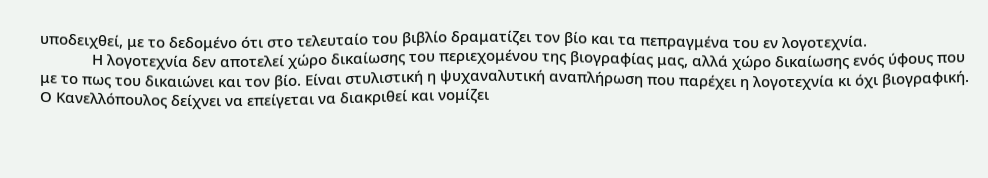υποδειχθεί, με το δεδομένο ότι στο τελευταίο του βιβλίο δραματίζει τον βίο και τα πεπραγμένα του εν λογοτεχνία.
             Η λογοτεχνία δεν αποτελεί χώρο δικαίωσης του περιεχομένου της βιογραφίας μας, αλλά χώρο δικαίωσης ενός ύφους που με το πως του δικαιώνει και τον βίο. Είναι στυλιστική η ψυχαναλυτική αναπλήρωση που παρέχει η λογοτεχνία κι όχι βιογραφική. Ο Κανελλόπουλος δείχνει να επείγεται να διακριθεί και νομίζει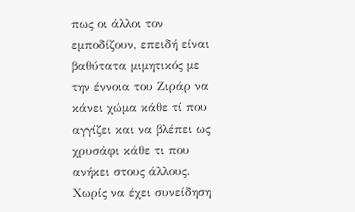πως οι άλλοι τον εμποδίζουν, επειδή είναι βαθύτατα μιμητικός με την έννοια του Ζιράρ να κάνει χώμα κάθε τί που αγγίζει και να βλέπει ως χρυσάφι κάθε τι που ανήκει στους άλλους. Χωρίς να έχει συνείδηση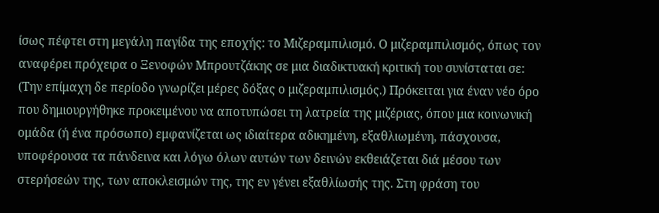ίσως πέφτει στη μεγάλη παγίδα της εποχής: το Μιζεραμπιλισμό. Ο μιζεραμπιλισμός, όπως τον αναφέρει πρόχειρα ο Ξενοφών Μπρουτζάκης σε μια διαδικτυακή κριτική του συνίσταται σε: (Την επίμαχη δε περίοδο γνωρίζει μέρες δόξας ο μιζεραμπιλισμός.) Πρόκειται για έναν νέο όρο που δημιουργήθηκε προκειμένου να αποτυπώσει τη λατρεία της μιζέριας, όπου μια κοινωνική ομάδα (ή ένα πρόσωπο) εμφανίζεται ως ιδιαίτερα αδικημένη, εξαθλιωμένη, πάσχουσα, υποφέρουσα τα πάνδεινα και λόγω όλων αυτών των δεινών εκθειάζεται διά μέσου των στερήσεών της, των αποκλεισμών της, της εν γένει εξαθλίωσής της. Στη φράση του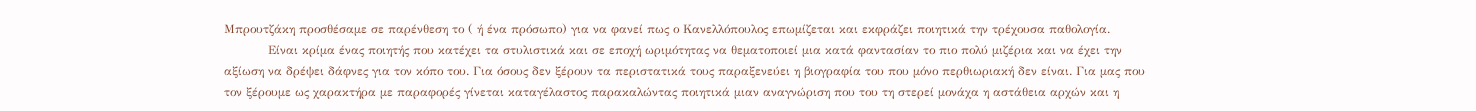Μπρουτζάκη προσθέσαμε σε παρένθεση το ( ή ένα πρόσωπο) για να φανεί πως ο Κανελλόπουλος επωμίζεται και εκφράζει ποιητικά την τρέχουσα παθολογία.
           Είναι κρίμα ένας ποιητής που κατέχει τα στυλιστικά και σε εποχή ωριμότητας να θεματοποιεί μια κατά φαντασίαν το πιο πολύ μιζέρια και να έχει την αξίωση να δρέψει δάφνες για τον κόπο του. Για όσους δεν ξέρουν τα περιστατικά τους παραξενεύει η βιογραφία του που μόνο περθιωριακή δεν είναι. Για μας που τον ξέρουμε ως χαρακτήρα με παραφορές γίνεται καταγέλαστος παρακαλώντας ποιητικά μιαν αναγνώριση που του τη στερεί μονάχα η αστάθεια αρχών και η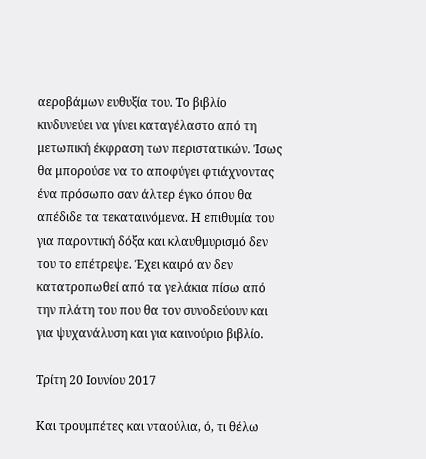αεροβάμων ευθυξία του. Το βιβλίο κινδυνεύει να γίνει καταγέλαστο από τη μετωπική έκφραση των περιστατικών. Ίσως θα μπορούσε να το αποφύγει φτιάχνοντας ένα πρόσωπο σαν άλτερ έγκο όπου θα απέδιδε τα τεκαταινόμενα. Η επιθυμία του για παροντική δόξα και κλαυθμυρισμό δεν του το επέτρεψε. Έχει καιρό αν δεν κατατροπωθεί από τα γελάκια πίσω από την πλάτη του που θα τον συνοδεύουν και για ψυχανάλυση και για καινούριο βιβλίο.

Τρίτη 20 Ιουνίου 2017

Και τρουμπέτες και νταούλια, ό, τι θέλω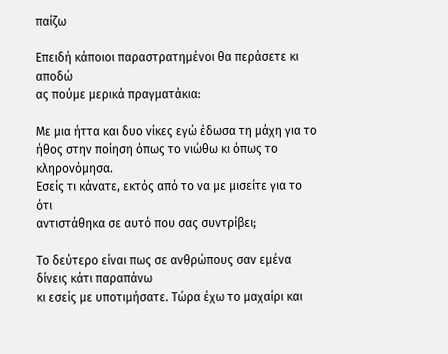παίζω

Επειδή κάποιοι παραστρατημένοι θα περάσετε κι αποδώ
ας πούμε μερικά πραγματάκια:

Με μια ήττα και δυο νίκες εγώ έδωσα τη μάχη για το
ήθος στην ποίηση όπως το νιώθω κι όπως το κληρονόμησα.
Εσείς τι κάνατε, εκτός από το να με μισείτε για το ότι
αντιστάθηκα σε αυτό που σας συντρίβει;

Το δεύτερο είναι πως σε ανθρώπους σαν εμένα δίνεις κάτι παραπάνω
κι εσείς με υποτιμήσατε. Τώρα έχω το μαχαίρι και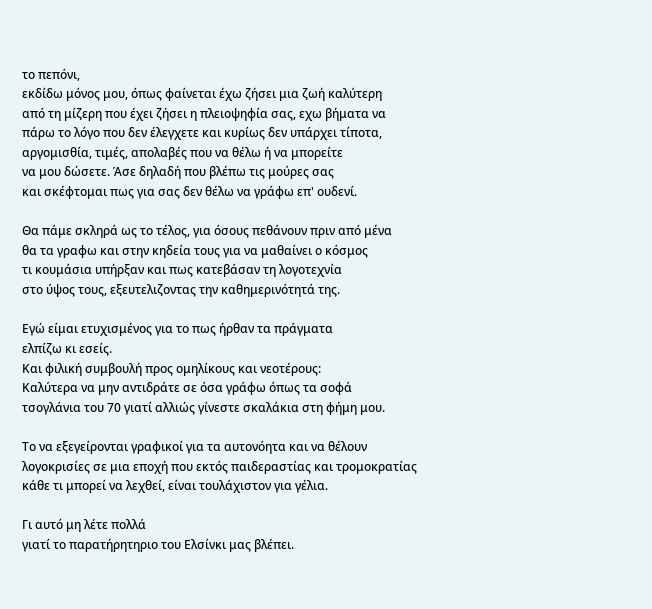το πεπόνι,
εκδίδω μόνος μου, όπως φαίνεται έχω ζήσει μια ζωή καλύτερη
από τη μίζερη που έχει ζήσει η πλειοψηφία σας, εχω βήματα να
πάρω το λόγο που δεν έλεγχετε και κυρίως δεν υπάρχει τίποτα,
αργομισθία, τιμές, απολαβές που να θέλω ή να μπορείτε
να μου δώσετε. Άσε δηλαδή που βλέπω τις μούρες σας
και σκέφτομαι πως για σας δεν θέλω να γράφω επ' ουδενί.

Θα πάμε σκληρά ως το τέλος, για όσους πεθάνουν πριν από μένα
θα τα γραφω και στην κηδεία τους για να μαθαίνει ο κόσμος
τι κουμάσια υπήρξαν και πως κατεβάσαν τη λογοτεχνία
στο ύψος τους, εξευτελιζοντας την καθημερινότητά της.

Εγώ είμαι ετυχισμένος για το πως ήρθαν τα πράγματα
ελπίζω κι εσείς.
Και φιλική συμβουλή προς ομηλίκους και νεοτέρους:
Καλύτερα να μην αντιδράτε σε όσα γράφω όπως τα σοφά
τσογλάνια του 70 γιατί αλλιώς γίνεστε σκαλάκια στη φήμη μου.

Το να εξεγείρονται γραφικοί για τα αυτονόητα και να θέλουν
λογοκρισίες σε μια εποχή που εκτός παιδεραστίας και τρομοκρατίας
κάθε τι μπορεί να λεχθεί, είναι τουλάχιστον για γέλια.

Γι αυτό μη λέτε πολλά
γιατί το παρατήρητηριο του Ελσίνκι μας βλέπει.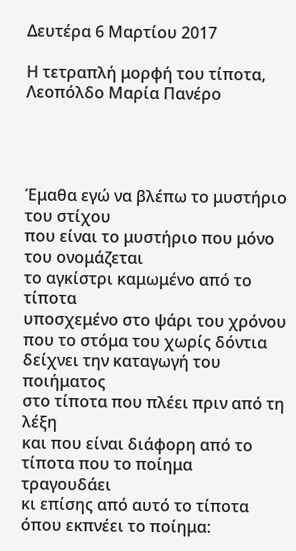Δευτέρα 6 Μαρτίου 2017

Η τετραπλή μορφή του τίποτα, Λεοπόλδο Μαρία Πανέρο




Έμαθα εγώ να βλέπω το μυστήριο του στίχου
που είναι το μυστήριο που μόνο του ονομάζεται
το αγκίστρι καμωμένο από το τίποτα
υποσχεμένο στο ψάρι του χρόνου
που το στόμα του χωρίς δόντια δείχνει την καταγωγή του ποιήματος
στο τίποτα που πλέει πριν από τη λέξη
και που είναι διάφορη από το τίποτα που το ποίημα τραγουδάει
κι επίσης από αυτό το τίποτα όπου εκπνέει το ποίημα: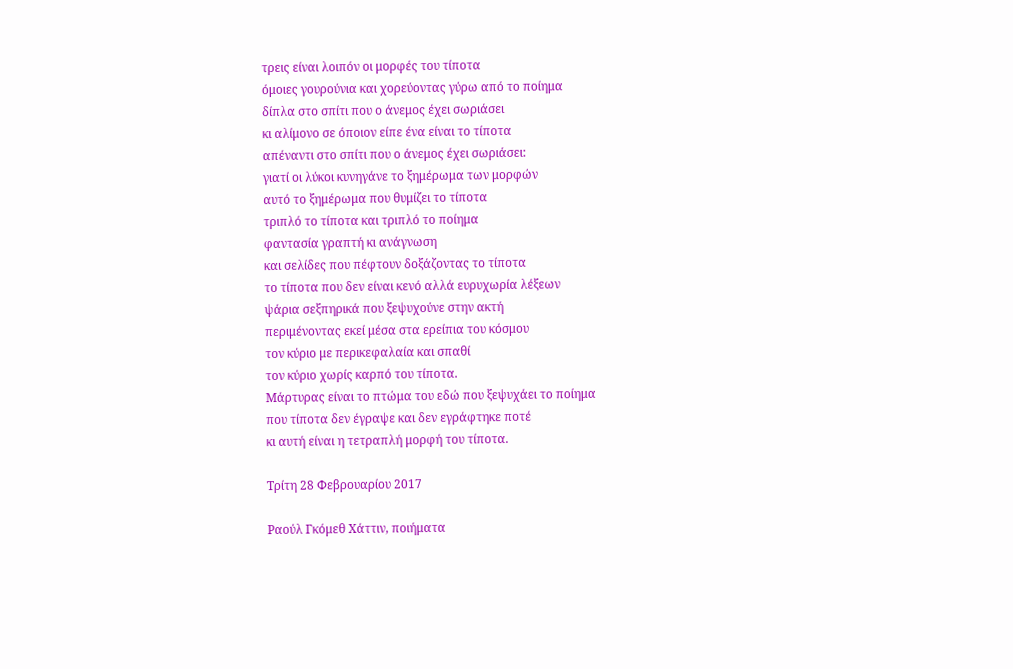τρεις είναι λοιπόν οι μορφές του τίποτα
όμοιες γουρούνια και χορεύοντας γύρω από το ποίημα
δίπλα στο σπίτι που ο άνεμος έχει σωριάσει
κι αλίμονο σε όποιον είπε ένα είναι το τίποτα
απέναντι στο σπίτι που ο άνεμος έχει σωριάσει:
γιατί οι λύκοι κυνηγάνε το ξημέρωμα των μορφών
αυτό το ξημέρωμα που θυμίζει το τίποτα
τριπλό το τίποτα και τριπλό το ποίημα
φαντασία γραπτή κι ανάγνωση
και σελίδες που πέφτουν δοξάζοντας το τίποτα
το τίποτα που δεν είναι κενό αλλά ευρυχωρία λέξεων
ψάρια σεξπηρικά που ξεψυχούνε στην ακτή
περιμένοντας εκεί μέσα στα ερείπια του κόσμου
τον κύριο με περικεφαλαία και σπαθί
τον κύριο χωρίς καρπό του τίποτα.
Μάρτυρας είναι το πτώμα του εδώ που ξεψυχάει το ποίημα
που τίποτα δεν έγραψε και δεν εγράφτηκε ποτέ
κι αυτή είναι η τετραπλή μορφή του τίποτα.

Τρίτη 28 Φεβρουαρίου 2017

Ραούλ Γκόμεθ Χάττιν, ποιήματα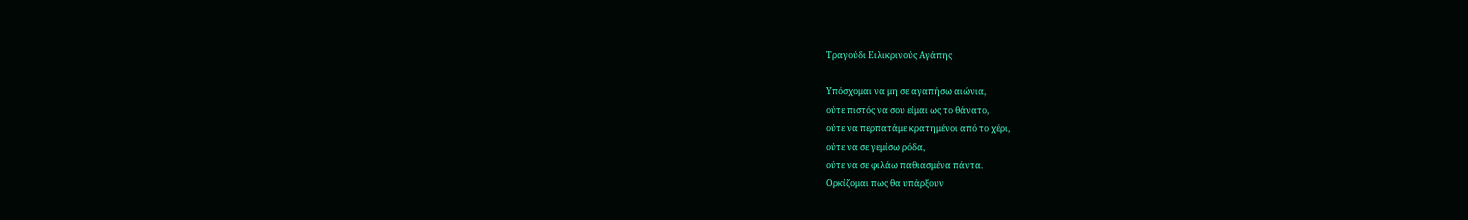Τραγούδι Ειλικρινούς Αγάπης

Υπόσχομαι να μη σε αγαπήσω αιώνια,
ούτε πιστός να σου είμαι ως το θάνατο,
ούτε να περπατάμε κρατημένοι από το χέρι,
ούτε να σε γεμίσω ρόδα,
ούτε να σε φιλάω παθιασμένα πάντα.
Ορκίζομαι πως θα υπάρξουν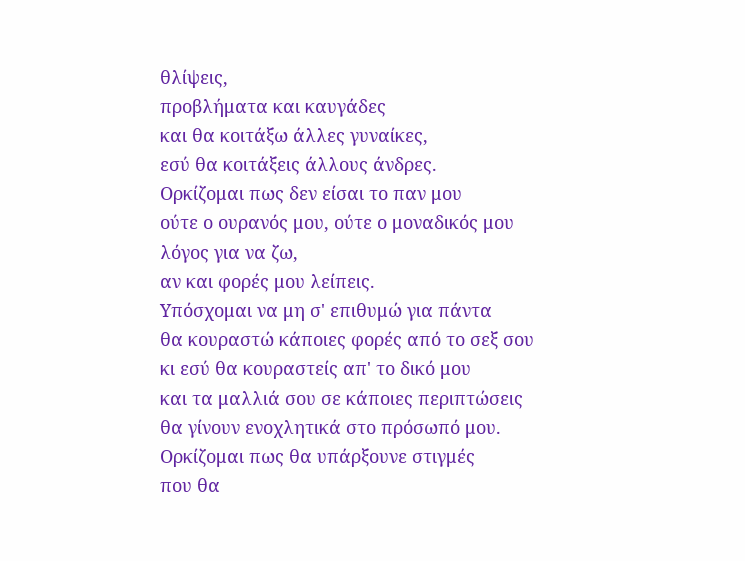θλίψεις,
προβλήματα και καυγάδες
και θα κοιτάξω άλλες γυναίκες,
εσύ θα κοιτάξεις άλλους άνδρες.
Ορκίζομαι πως δεν είσαι το παν μου
ούτε ο ουρανός μου, ούτε ο μοναδικός μου
λόγος για να ζω,
αν και φορές μου λείπεις.
Υπόσχομαι να μη σ' επιθυμώ για πάντα
θα κουραστώ κάποιες φορές από το σεξ σου
κι εσύ θα κουραστείς απ' το δικό μου
και τα μαλλιά σου σε κάποιες περιπτώσεις
θα γίνουν ενοχλητικά στο πρόσωπό μου.
Ορκίζομαι πως θα υπάρξουνε στιγμές
που θα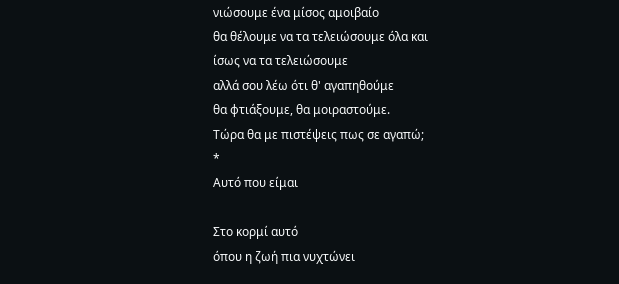νιώσουμε ένα μίσος αμοιβαίο
θα θέλουμε να τα τελειώσουμε όλα και
ίσως να τα τελειώσουμε
αλλά σου λέω ότι θ' αγαπηθούμε
θα φτιάξουμε, θα μοιραστούμε.
Τώρα θα με πιστέψεις πως σε αγαπώ;
*
Αυτό που είμαι

Στο κορμί αυτό
όπου η ζωή πια νυχτώνει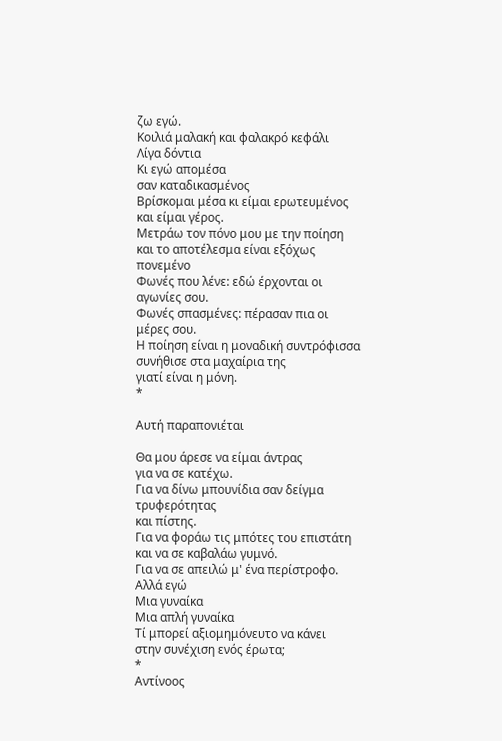ζω εγώ.
Κοιλιά μαλακή και φαλακρό κεφάλι
Λίγα δόντια
Κι εγώ απομέσα
σαν καταδικασμένος
Βρίσκομαι μέσα κι είμαι ερωτευμένος
και είμαι γέρος.
Μετράω τον πόνο μου με την ποίηση
και το αποτέλεσμα είναι εξόχως πονεμένο
Φωνές που λένε: εδώ έρχονται οι αγωνίες σου.
Φωνές σπασμένες: πέρασαν πια οι μέρες σου.
Η ποίηση είναι η μοναδική συντρόφισσα
συνήθισε στα μαχαίρια της
γιατί είναι η μόνη.
*

Αυτή παραπονιέται

Θα μου άρεσε να είμαι άντρας
για να σε κατέχω.
Για να δίνω μπουνίδια σαν δείγμα τρυφερότητας
και πίστης.
Για να φοράω τις μπότες του επιστάτη
και να σε καβαλάω γυμνό.
Για να σε απειλώ μ' ένα περίστροφο.
Αλλά εγώ
Μια γυναίκα
Μια απλή γυναίκα
Τί μπορεί αξιομημόνευτο να κάνει
στην συνέχιση ενός έρωτα;
*
Αντίνοος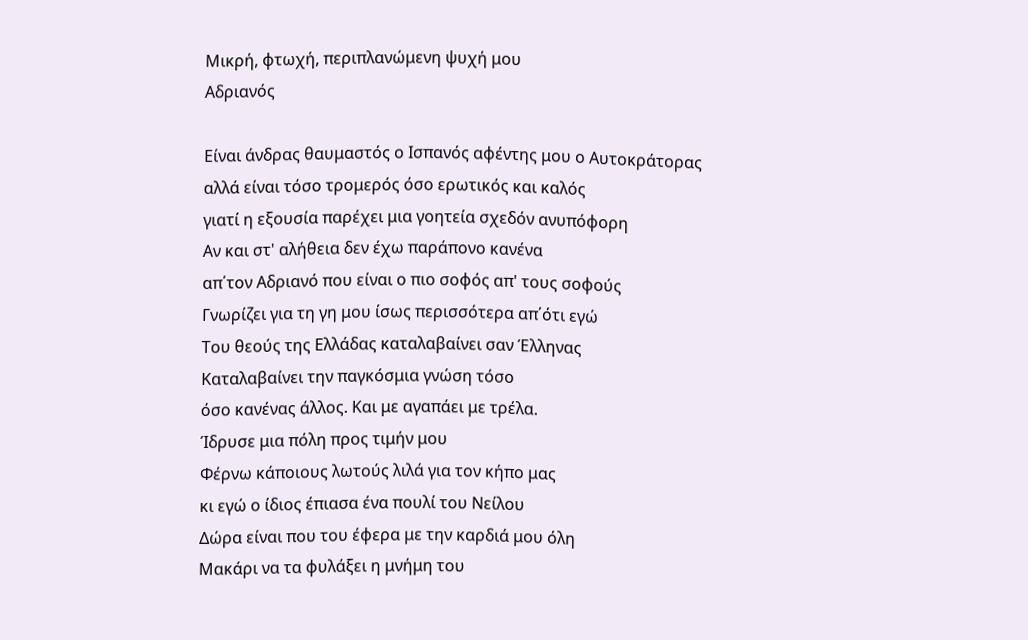Μικρή, φτωχή, περιπλανώμενη ψυχή μου
Αδριανός

Είναι άνδρας θαυμαστός ο Ισπανός αφέντης μου ο Αυτοκράτορας
αλλά είναι τόσο τρομερός όσο ερωτικός και καλός
γιατί η εξουσία παρέχει μια γοητεία σχεδόν ανυπόφορη
Αν και στ' αλήθεια δεν έχω παράπονο κανένα
απ΄τον Αδριανό που είναι ο πιο σοφός απ' τους σοφούς
Γνωρίζει για τη γη μου ίσως περισσότερα απ΄ότι εγώ
Του θεούς της Ελλάδας καταλαβαίνει σαν Έλληνας
Καταλαβαίνει την παγκόσμια γνώση τόσο
όσο κανένας άλλος. Και με αγαπάει με τρέλα.
Ίδρυσε μια πόλη προς τιμήν μου
Φέρνω κάποιους λωτούς λιλά για τον κήπο μας
κι εγώ ο ίδιος έπιασα ένα πουλί του Νείλου
Δώρα είναι που του έφερα με την καρδιά μου όλη
Μακάρι να τα φυλάξει η μνήμη του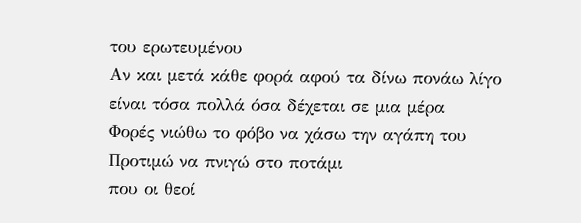του ερωτευμένου
Αν και μετά κάθε φορά αφού τα δίνω πονάω λίγο
είναι τόσα πολλά όσα δέχεται σε μια μέρα
Φορές νιώθω το φόβο να χάσω την αγάπη του
Προτιμώ να πνιγώ στο ποτάμι
που οι θεοί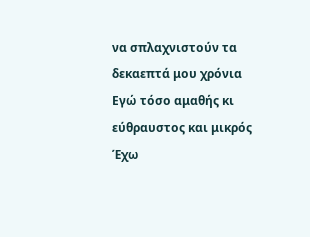να σπλαχνιστούν τα δεκαεπτά μου χρόνια
Εγώ τόσο αμαθής κι εύθραυστος και μικρός
Έχω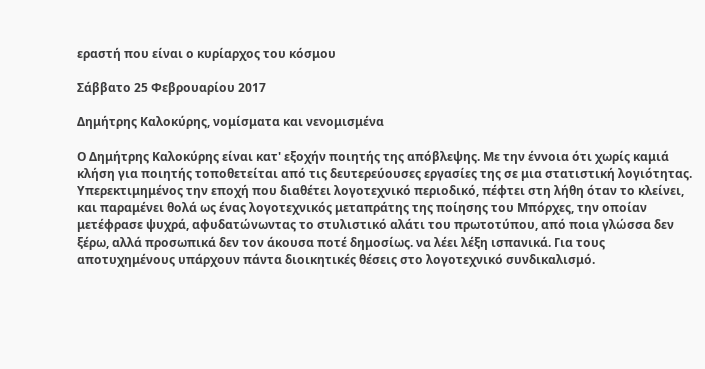εραστή που είναι ο κυρίαρχος του κόσμου

Σάββατο 25 Φεβρουαρίου 2017

Δημήτρης Καλοκύρης, νομίσματα και νενομισμένα

Ο Δημήτρης Καλοκύρης είναι κατ' εξοχήν ποιητής της απόβλεψης. Με την έννοια ότι χωρίς καμιά κλήση για ποιητής τοποθετείται από τις δευτερεύουσες εργασίες της σε μια στατιστική λογιότητας. Υπερεκτιμημένος την εποχή που διαθέτει λογοτεχνικό περιοδικό, πέφτει στη λήθη όταν το κλείνει, και παραμένει θολά ως ένας λογοτεχνικός μεταπράτης της ποίησης του Μπόρχες, την οποίαν μετέφρασε ψυχρά, αφυδατώνωντας το στυλιστικό αλάτι του πρωτοτύπου, από ποια γλώσσα δεν ξέρω, αλλά προσωπικά δεν τον άκουσα ποτέ δημοσίως. να λέει λέξη ισπανικά. Για τους αποτυχημένους υπάρχουν πάντα διοικητικές θέσεις στο λογοτεχνικό συνδικαλισμό.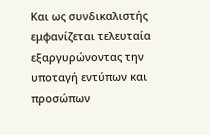Και ως συνδικαλιστής εμφανίζεται τελευταία εξαργυρώνοντας την υποταγή εντύπων και προσώπων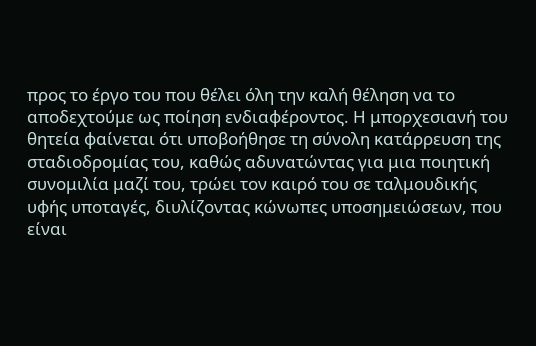προς το έργο του που θέλει όλη την καλή θέληση να το αποδεχτούμε ως ποίηση ενδιαφέροντος. Η μπορχεσιανή του θητεία φαίνεται ότι υποβοήθησε τη σύνολη κατάρρευση της σταδιοδρομίας του, καθώς αδυνατώντας για μια ποιητική συνομιλία μαζί του, τρώει τον καιρό του σε ταλμουδικής υφής υποταγές, διυλίζοντας κώνωπες υποσημειώσεων, που είναι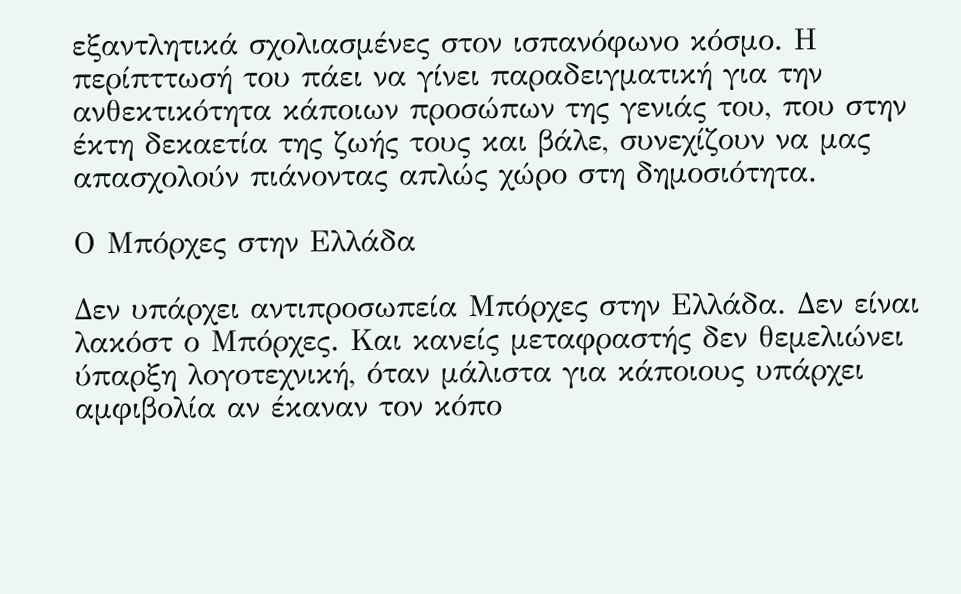εξαντλητικά σχολιασμένες στον ισπανόφωνο κόσμο. Η περίπττωσή του πάει να γίνει παραδειγματική για την ανθεκτικότητα κάποιων προσώπων της γενιάς του, που στην έκτη δεκαετία της ζωής τους και βάλε, συνεχίζουν να μας απασχολούν πιάνοντας απλώς χώρο στη δημοσιότητα.

Ο Μπόρχες στην Ελλάδα

Δεν υπάρχει αντιπροσωπεία Μπόρχες στην Ελλάδα. Δεν είναι λακόστ ο Μπόρχες. Και κανείς μεταφραστής δεν θεμελιώνει ύπαρξη λογοτεχνική, όταν μάλιστα για κάποιους υπάρχει αμφιβολία αν έκαναν τον κόπο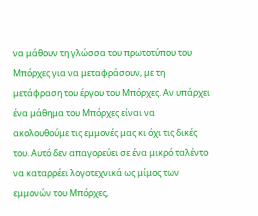να μάθουν τη γλώσσα του πρωτοτύπου του Μπόρχες για να μεταφράσουν, με τη μετάφραση του έργου του Μπόρχες. Αν υπάρχει ένα μάθημα του Μπόρχες είναι να ακολουθούμε τις εμμονές μας κι όχι τις δικές του. Αυτό δεν απαγορεύει σε ένα μικρό ταλέντο να καταρρέει λογοτεχνικά ως μίμος των εμμονών του Μπόρχες,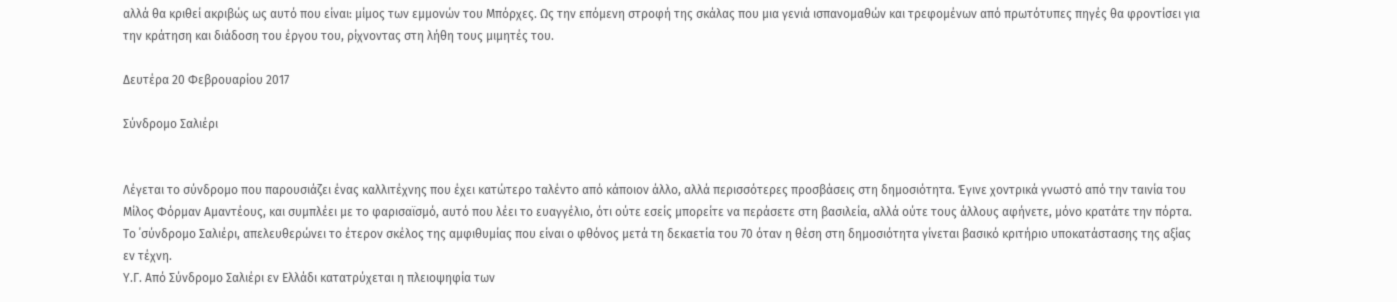αλλά θα κριθεί ακριβώς ως αυτό που είναι: μίμος των εμμονών του Μπόρχες. Ως την επόμενη στροφή της σκάλας που μια γενιά ισπανομαθών και τρεφομένων από πρωτότυπες πηγές θα φροντίσει για την κράτηση και διάδοση του έργου του, ρίχνοντας στη λήθη τους μιμητές του.

Δευτέρα 20 Φεβρουαρίου 2017

Σύνδρομο Σαλιέρι


Λέγεται το σύνδρομο που παρουσιάζει ένας καλλιτέχνης που έχει κατώτερο ταλέντο από κάποιον άλλο, αλλά περισσότερες προσβάσεις στη δημοσιότητα. Έγινε χοντρικά γνωστό από την ταινία του Μίλος Φόρμαν Αμαντέους, και συμπλέει με το φαρισαϊσμό, αυτό που λέει το ευαγγέλιο, ότι ούτε εσείς μπορείτε να περάσετε στη βασιλεία, αλλά ούτε τους άλλους αφήνετε, μόνο κρατάτε την πόρτα. Το ΄σύνδρομο Σαλιέρι, απελευθερώνει το έτερον σκέλος της αμφιθυμίας που είναι ο φθόνος μετά τη δεκαετία του 70 όταν η θέση στη δημοσιότητα γίνεται βασικό κριτήριο υποκατάστασης της αξίας εν τέχνη.
Υ.Γ. Από Σύνδρομο Σαλιέρι εν Ελλάδι κατατρύχεται η πλειοψηφία των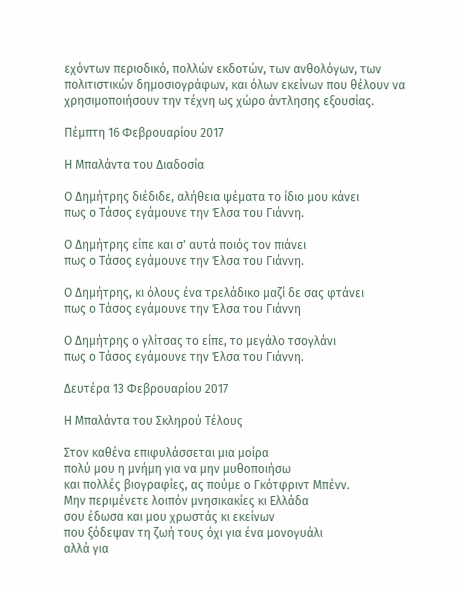εχόντων περιοδικό, πολλών εκδοτών, των ανθολόγων, των πολιτιστικών δημοσιογράφων, και όλων εκείνων που θέλουν να χρησιμοποιήσουν την τέχνη ως χώρο άντλησης εξουσίας.

Πέμπτη 16 Φεβρουαρίου 2017

Η Μπαλάντα του Διαδοσία

Ο Δημήτρης διέδιδε, αλήθεια ψέματα το ίδιο μου κάνει
πως ο Τάσος εγάμουνε την Έλσα του Γιάννη.

Ο Δημήτρης είπε και σ' αυτά ποιός τον πιάνει
πως ο Τάσος εγάμουνε την Έλσα του Γιάννη.

Ο Δημήτρης, κι όλους ένα τρελάδικο μαζί δε σας φτάνει
πως ο Τάσος εγάμουνε την Έλσα του Γιάννη

Ο Δημήτρης ο γλίτσας το είπε, το μεγάλο τσογλάνι
πως ο Τάσος εγάμουνε την Έλσα του Γιάννη.

Δευτέρα 13 Φεβρουαρίου 2017

Η Μπαλάντα του Σκληρού Τέλους

Στον καθένα επιφυλάσσεται μια μοίρα
πολύ μου η μνήμη για να μην μυθοποιήσω
και πολλές βιογραφίες, ας πούμε ο Γκότφριντ Μπένν.
Μην περιμένετε λοιπόν μνησικακίες κι Ελλάδα
σου έδωσα και μου χρωστάς κι εκείνων
που ξόδεψαν τη ζωή τους όχι για ένα μονογυάλι
αλλά για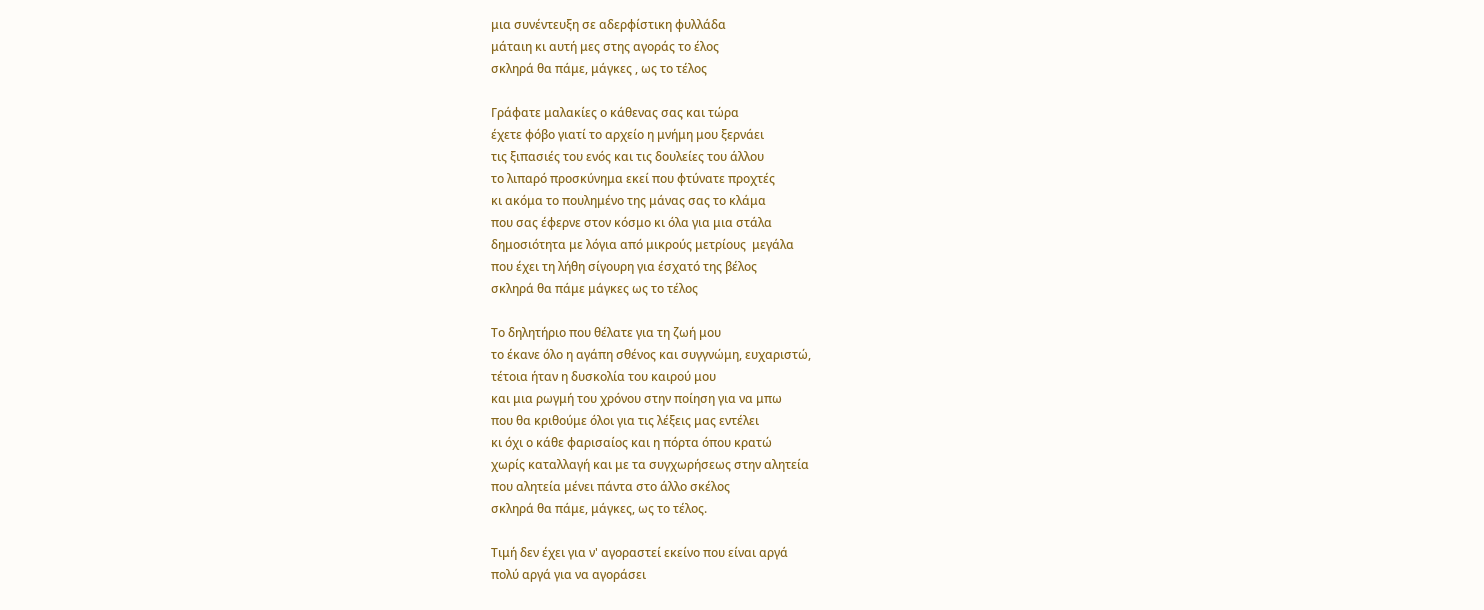μια συνέντευξη σε αδερφίστικη φυλλάδα
μάταιη κι αυτή μες στης αγοράς το έλος
σκληρά θα πάμε, μάγκες , ως το τέλος

Γράφατε μαλακίες ο κάθενας σας και τώρα
έχετε φόβο γιατί το αρχείο η μνήμη μου ξερνάει
τις ξιπασιές του ενός και τις δουλείες του άλλου
το λιπαρό προσκύνημα εκεί που φτύνατε προχτές
κι ακόμα το πουλημένο της μάνας σας το κλάμα
που σας έφερνε στον κόσμο κι όλα για μια στάλα
δημοσιότητα με λόγια από μικρούς μετρίους  μεγάλα
που έχει τη λήθη σίγουρη για έσχατό της βέλος
σκληρά θα πάμε μάγκες ως το τέλος

Το δηλητήριο που θέλατε για τη ζωή μου
το έκανε όλο η αγάπη σθένος και συγγνώμη, ευχαριστώ,
τέτοια ήταν η δυσκολία του καιρού μου
και μια ρωγμή του χρόνου στην ποίηση για να μπω
που θα κριθούμε όλοι για τις λέξεις μας εντέλει
κι όχι ο κάθε φαρισαίος και η πόρτα όπου κρατώ
χωρίς καταλλαγή και με τα συγχωρήσεως στην αλητεία
που αλητεία μένει πάντα στο άλλο σκέλος
σκληρά θα πάμε, μάγκες, ως το τέλος.

Τιμή δεν έχει για ν' αγοραστεί εκείνο που είναι αργά
πολύ αργά για να αγοράσει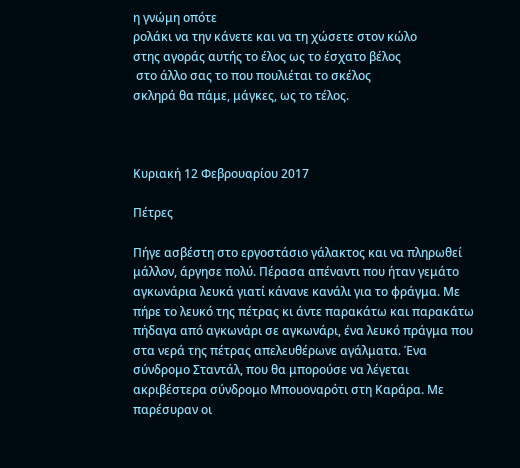η γνώμη οπότε
ρολάκι να την κάνετε και να τη χώσετε στον κώλο
στης αγοράς αυτής το έλος ως το έσχατο βέλος
 στο άλλο σας το που πουλιέται το σκέλος
σκληρά θα πάμε, μάγκες, ως το τέλος.



Κυριακή 12 Φεβρουαρίου 2017

Πέτρες

Πήγε ασβέστη στο εργοστάσιο γάλακτος και να πληρωθεί μάλλον, άργησε πολύ. Πέρασα απέναντι που ήταν γεμάτο αγκωνάρια λευκά γιατί κάνανε κανάλι για το φράγμα. Με πήρε το λευκό της πέτρας κι άντε παρακάτω και παρακάτω πήδαγα από αγκωνάρι σε αγκωνάρι, ένα λευκό πράγμα που στα νερά της πέτρας απελευθέρωνε αγάλματα. Ένα σύνδρομο Σταντάλ, που θα μπορούσε να λέγεται ακριβέστερα σύνδρομο Μπουοναρότι στη Καράρα. Με παρέσυραν οι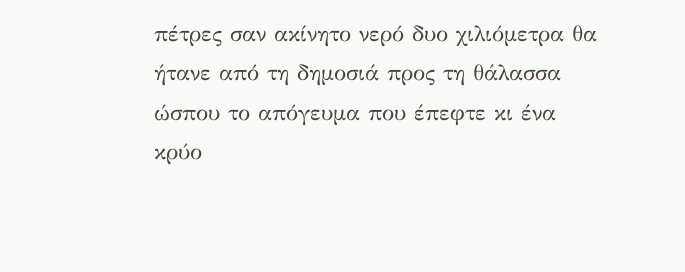πέτρες σαν ακίνητο νερό δυο χιλιόμετρα θα ήτανε από τη δημοσιά προς τη θάλασσα ώσπου το απόγευμα που έπεφτε κι ένα κρύο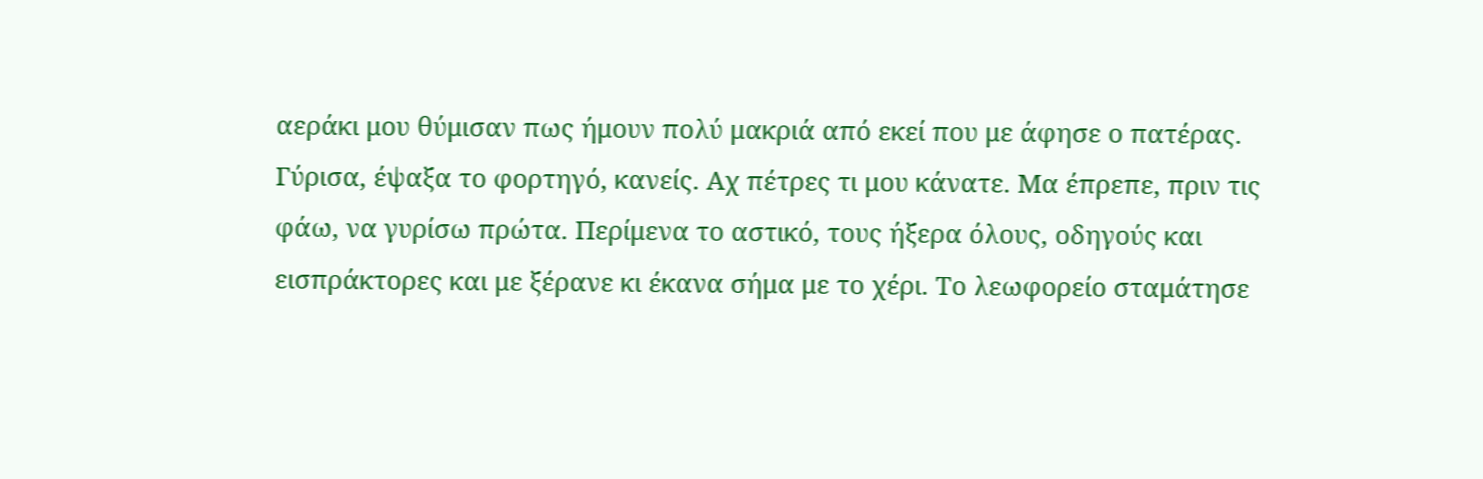αεράκι μου θύμισαν πως ήμουν πολύ μακριά από εκεί που με άφησε ο πατέρας. Γύρισα, έψαξα το φορτηγό, κανείς. Αχ πέτρες τι μου κάνατε. Μα έπρεπε, πριν τις φάω, να γυρίσω πρώτα. Περίμενα το αστικό, τους ήξερα όλους, οδηγούς και εισπράκτορες και με ξέρανε κι έκανα σήμα με το χέρι. Το λεωφορείο σταμάτησε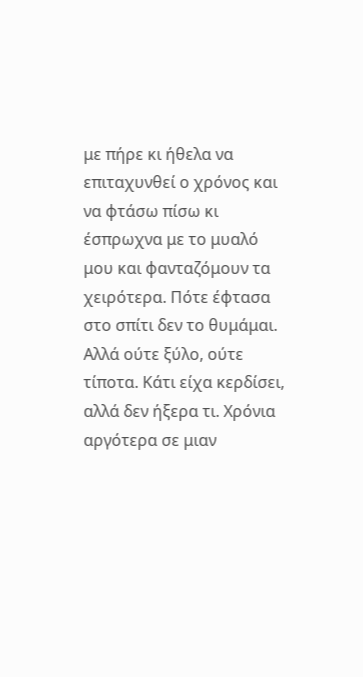με πήρε κι ήθελα να επιταχυνθεί ο χρόνος και να φτάσω πίσω κι έσπρωχνα με το μυαλό μου και φανταζόμουν τα χειρότερα. Πότε έφτασα στο σπίτι δεν το θυμάμαι. Αλλά ούτε ξύλο, ούτε τίποτα. Κάτι είχα κερδίσει, αλλά δεν ήξερα τι. Χρόνια αργότερα σε μιαν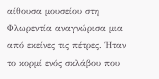αίθουσα μουσείου στη Φλωρεντία αναγνώρισα μια από εκείνες τις πέτρες. Ήταν το κορμί ενός σκλάβου που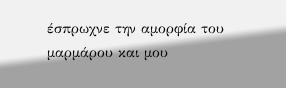έσπρωχνε την αμορφία του μαρμάρου και μου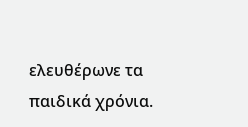ελευθέρωνε τα παιδικά χρόνια.